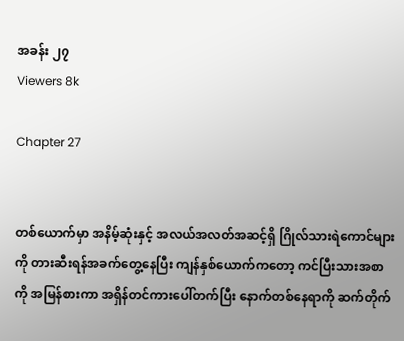အခန်း ၂၇
Viewers 8k

Chapter 27


တစ်ယောက်မှာ အနိမ့်ဆုံးနှင့် အလယ်အလတ်အဆင့်ရှိ ဂြိုလ်သားရဲကောင်များကို တားဆီးရန်အခက်တွေ့နေပြီး ကျန်နှစ်ယောက်ကတော့ ကင်ပြီးသားအစာကို အမြန်စားကာ အရှိန်တင်ကားပေါ်တက်ပြီး နောက်တစ်နေရာကို ဆက်တိုက်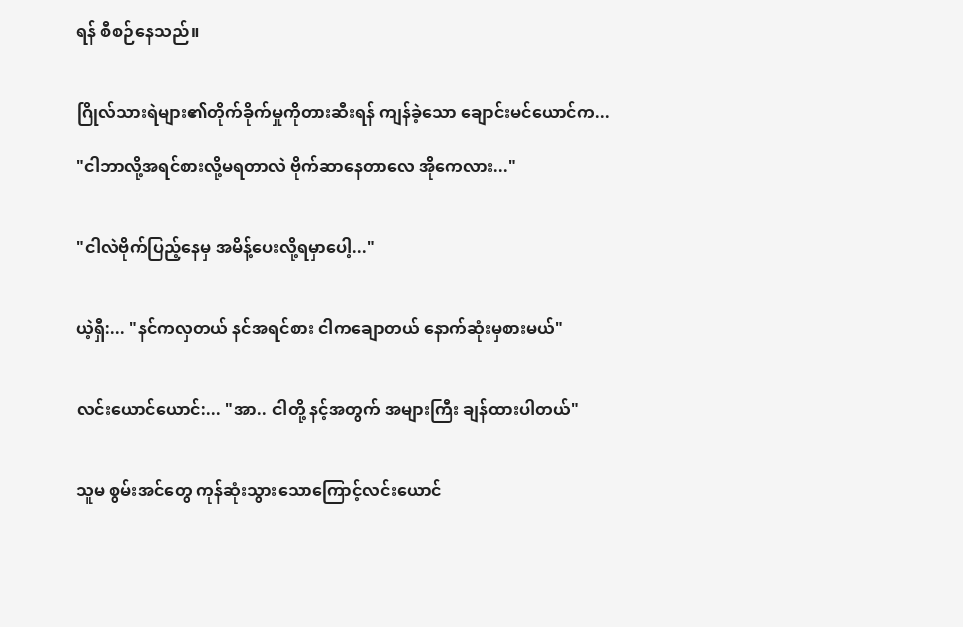ရန် စီစဉ်နေသည်။


ဂြိုလ်သားရဲများ၏တိုက်ခိုက်မှုကိုတားဆီးရန် ကျန်ခဲ့သော ချောင်းမင်ယောင်က...

"ငါဘာလို့အရင်စားလို့မရတာလဲ ဗိုက်ဆာနေတာလေ အိုကေလား..."


"ငါလဲဗိုက်ပြည့်နေမှ အမိန့်ပေးလို့ရမှာပေါ့..."


ယဲ့ရှီ:... "နင်ကလှတယ် နင်အရင်စား ငါကချောတယ် နောက်ဆုံးမှစားမယ်"


လင်းယောင်ယောင်:... "အာ.. ငါတို့ နင့်အတွက် အများကြီး ချန်ထားပါတယ်"


သူမ စွမ်းအင်တွေ ကုန်ဆုံးသွားသောကြောင့်လင်းယောင်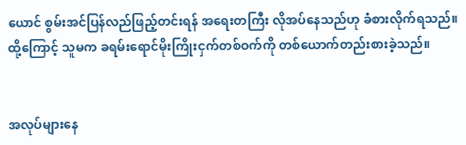ယောင် စွမ်းအင်ပြန်လည်ဖြည့်တင်းရန် အရေးတကြီး လိုအပ်နေသည်ဟု ခံစားလိုက်ရသည်။ထို့ကြောင့် သူမက ခရမ်းရောင်မိုးကြိုးငှက်တစ်ဝက်ကို တစ်ယောက်တည်းစားခဲ့သည်။


အလုပ်များနေ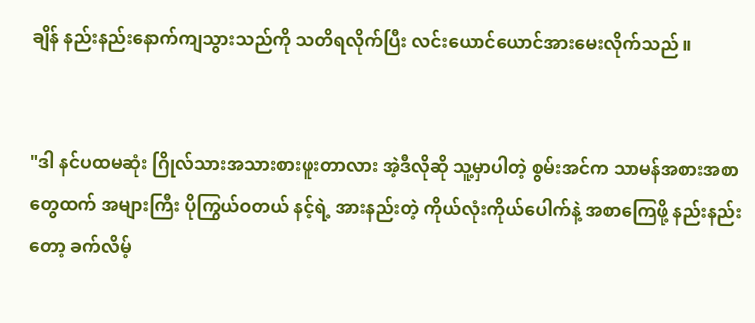ချိန် နည်းနည်းနောက်ကျသွားသည်ကို သတိရလိုက်ပြီး လင်းယောင်ယောင်အားမေးလိုက်သည်။


"ဒါ နင်ပထမဆုံး ဂြိုလ်သားအသားစားဖူးတာလား အဲ့ဒီလိုဆို သူ့မှာပါတဲ့ စွမ်းအင်က သာမန်အစားအစာတွေထက် အများကြီး ပိုကြွယ်ဝတယ် နင့်ရဲ့ အားနည်းတဲ့ ကိုယ်လုံးကိုယ်ပေါက်နဲ့ အစာကြေဖို့ နည်းနည်းတော့ ခက်လိမ့်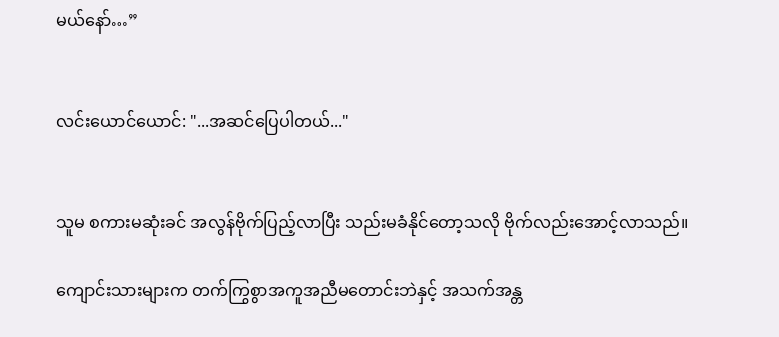မယ်နော်…”


လင်းယောင်ယောင်: "...အဆင်ပြေပါတယ်..."


သူမ စကားမဆုံးခင် အလွန်ဗိုက်ပြည့်လာပြီး သည်းမခံနိုင်တော့သလို ဗိုက်လည်းအောင့်လာသည်။

ကျောင်းသားများက တက်ကြွစွာအကူအညီမတောင်းဘဲနှင့် အသက်အန္တ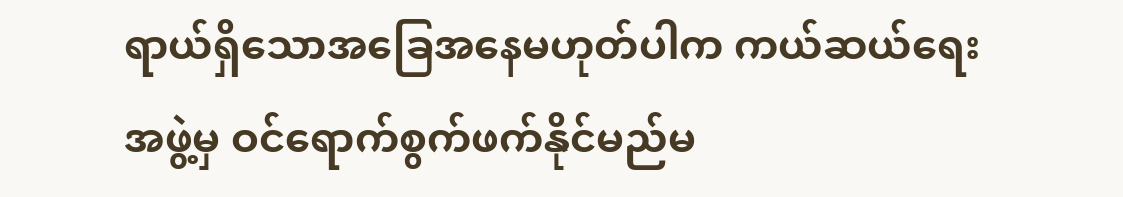ရာယ်ရှိသောအခြေအနေမဟုတ်ပါက ကယ်ဆယ်ရေးအဖွဲ့မှ ဝင်ရောက်စွက်ဖက်နိုင်မည်မ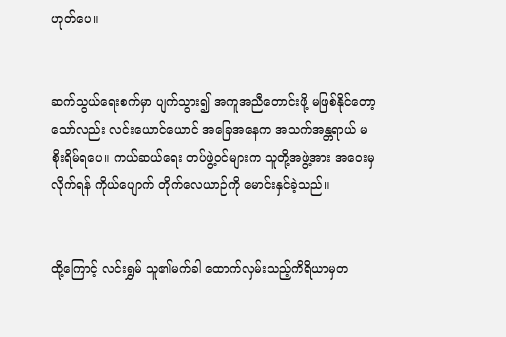ဟုတ်ပေ။


ဆက်သွယ်ရေးစက်မှာ ပျက်သွား၍ အကူအညီတောင်းဖို့ မဖြစ်နိုင်တော့သော်လည်း လင်းယောင်ယောင် အခြေအနေက အသက်အန္တရာယ် မစိုးရိမ်ရပေ။ ကယ်ဆယ်ရေး တပ်ဖွဲ့ဝင်များက သူတို့အဖွဲ့အား အဝေးမှ လိုက်ရန် ကိုယ်ပျောက် တိုက်လေယာဉ်ကို မောင်းနှင်ခဲ့သည်။


ထို့ကြောင့် လင်းရွှမ် သူ၏မက်ခါ ထောက်လှမ်းသည့်ကိရိယာမှတ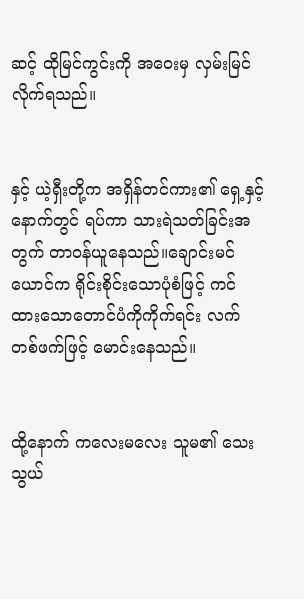ဆင့် ထိုမြင်ကွင်းကို အဝေးမှ လှမ်းမြင်လိုက်ရသည်။


နှင့် ယဲ့ရှီးတို့က အရှိန်တင်ကား၏ ရှေ့နှင့်နောက်တွင် ရပ်ကာ သားရဲသတ်ခြင်းအတွက် တာဝန်ယူနေသည်။ချောင်းမင်ယောင်က ရိုင်းစိုင်းသောပုံစံဖြင့် ကင်ထားသောတောင်ပံကိုကိုက်ရင်း လက်တစ်ဖက်ဖြင့် မောင်းနေသည်။


ထို့နောက် ကလေးမလေး သူမ၏ သေးသွယ်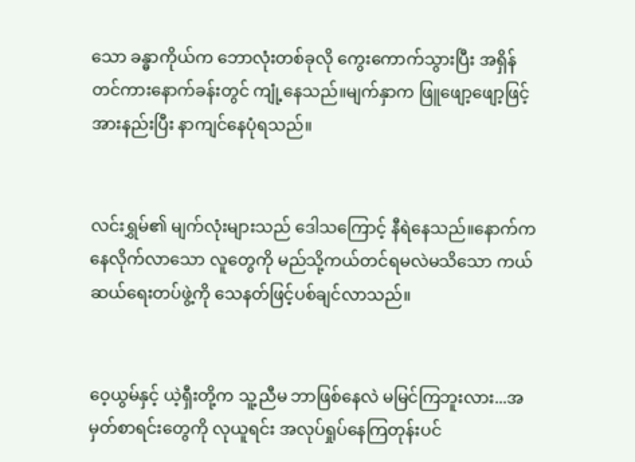သော ခန္ဓာကိုယ်က ဘောလုံးတစ်ခုလို ကွေးကောက်သွားပြီး အရှိန်တင်ကားနောက်ခန်းတွင် ကျုံ့နေသည်။မျက်နှာက ဖြူဖျော့ဖျော့ဖြင့် အားနည်းပြီး နာကျင်နေပုံရသည်။


လင်းရွှမ်၏ မျက်လုံးများသည် ဒေါသကြောင့် နီရဲနေသည်။နောက်ကနေလိုက်လာသော လူတွေကို မည်သို့ကယ်တင်ရမလဲမသိသော ကယ်ဆယ်ရေးတပ်ဖွဲ့ကို သေနတ်ဖြင့်ပစ်ချင်လာသည်။


ဝေ့ယွမ်နှင့် ယဲ့ရှီးတို့က သူ့ညီမ ဘာဖြစ်နေလဲ မမြင်ကြဘူးလား...အမှတ်စာရင်းတွေကို လုယူရင်း အလုပ်ရှုပ်နေကြတုန်းပင်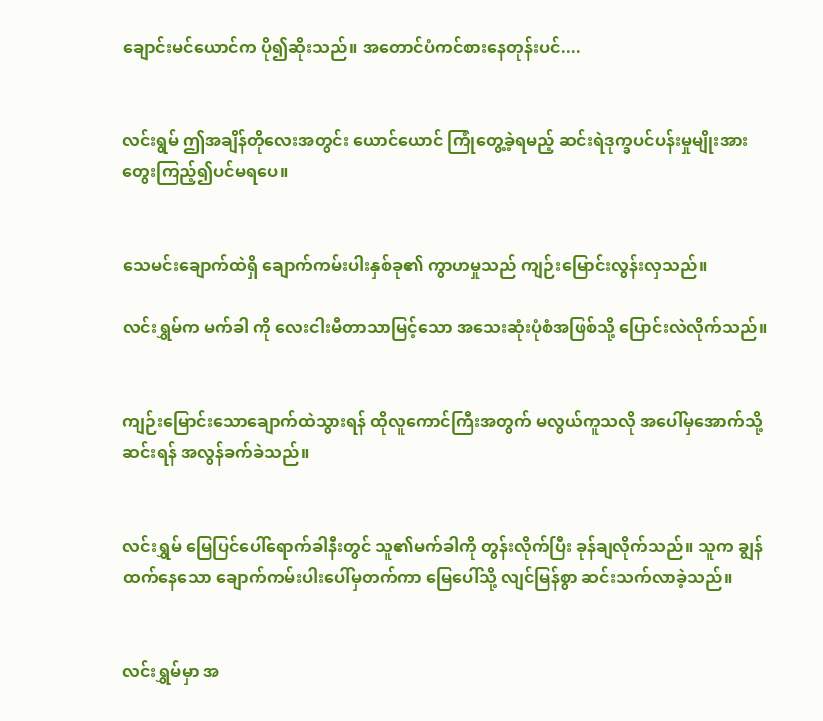ချောင်းမင်ယောင်က ပို၍ဆိုးသည်။ အတောင်ပံကင်စားနေတုန်းပင်....


လင်းရွမ် ဤအချိန်တိုလေးအတွင်း ယောင်ယောင် ကြုံတွေ့ခဲ့ရမည့် ဆင်းရဲဒုက္ခပင်ပန်းမှုမျိုးအား တွေးကြည့်၍ပင်မရပေ။


သေမင်းချောက်ထဲရှိ ချောက်ကမ်းပါးနှစ်ခု၏ ကွာဟမှုသည် ကျဉ်းမြောင်းလွန်းလှသည်။

လင်းရွှမ်က မက်ခါ ကို လေးငါးမီတာသာမြင့်သော အသေးဆုံးပုံစံအဖြစ်သို့ ပြောင်းလဲလိုက်သည်။


ကျဉ်းမြောင်းသောချောက်ထဲသွားရန် ထိုလူကောင်ကြီးအတွက် မလွယ်ကူသလို အပေါ်မှအောက်သို့ဆင်းရန် အလွန်ခက်ခဲသည်။


လင်းရွှမ် မြေပြင်ပေါ်ရောက်ခါနီးတွင် သူ၏မက်ခါကို တွန်းလိုက်ပြီး ခုန်ချလိုက်သည်။ သူက ချွန်ထက်နေသော ချောက်ကမ်းပါးပေါ်မှတက်ကာ မြေပေါ်သို့ လျင်မြန်စွာ ဆင်းသက်လာခဲ့သည်။


လင်းရွှမ်မှာ အ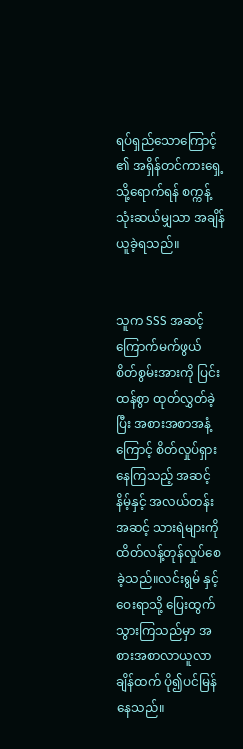ရပ်ရှည်သောကြောင့် ၏ အရှိန်တင်ကားရှေ့သို့ရောက်ရန် စက္ကန့်သုံးဆယ်မျှသာ အချိန်ယူခဲ့ရသည်။


သူက SSS အဆင့်ကြောက်မက်ဖွယ် စိတ်စွမ်းအားကို ပြင်းထန်စွာ ထုတ်လွှတ်ခဲ့ပြီး အစားအစာအနံ့ကြောင့် စိတ်လှုပ်ရှားနေကြသည့် အဆင့်နိမ့်နှင့် အလယ်တန်းအဆင့် သားရဲများကို ထိတ်လန့်တုန်လှုပ်စေခဲ့သည်။လင်းရွမ် နှင့် ဝေးရာသို့ ပြေးထွက်သွားကြသည်မှာ အစားအစာလာယူလာချိန်ထက် ပို၍ပင်မြန်နေသည်။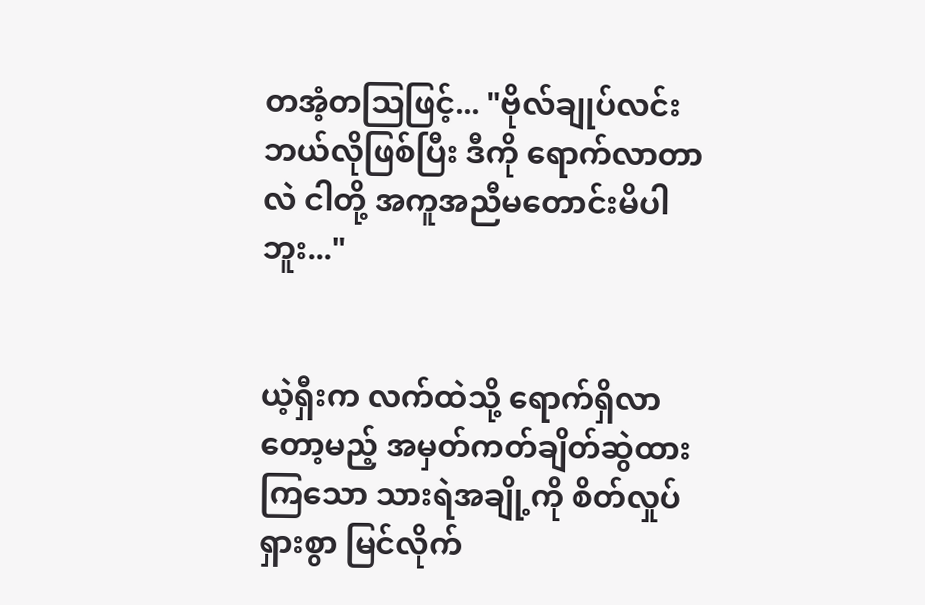တအံ့တဩဖြင့်... "ဗိုလ်ချုပ်လင်း ဘယ်လိုဖြစ်ပြီး ဒီကို ရောက်လာတာလဲ ငါတို့ အကူအညီမတောင်းမိပါဘူး..."


ယဲ့ရှီးက လက်ထဲသို့ ရောက်ရှိလာတော့မည့် အမှတ်ကတ်ချိတ်ဆွဲထားကြသော သားရဲအချို့ကို စိတ်လှုပ်ရှားစွာ မြင်လိုက်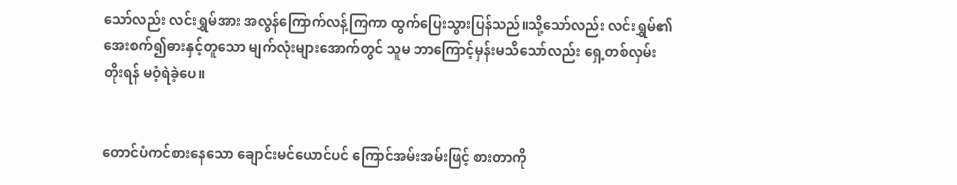သော်လည်း လင်းရွှမ်အား အလွန်ကြောက်လန့်ကြကာ ထွက်ပြေးသွားပြန်သည်။သို့သော်လည်း လင်းရွှမ်၏ အေးစက်၍ဓားနှင့်တူသော မျက်လုံးများအောက်တွင် သူမ ဘာကြောင့်မှန်းမသိသော်လည်း ရှေ့တစ်လှမ်းတိုးရန် မဝံ့ရဲခဲ့ပေ။


တောင်ပံကင်စားနေသော ချောင်းမင်ယောင်ပင် ကြောင်အမ်းအမ်းဖြင့် စားတာကို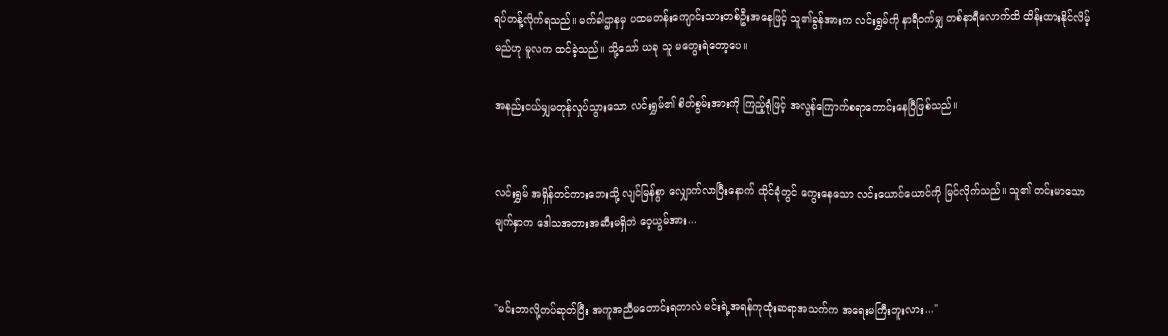ရပ်တန့်လိုက်ရသည်။ မက်ခါဌာနမှ ပထမတန်းကျောင်းသားတစ်ဦးအနေဖြင့် သူ၏ခွန်အားက လင်းရွှမ်ကို နာရီဝက်မျှ တစ်နာရီလောက်ထိ ထိန်းထားနိုင်လိမ့်မည်ဟု မူလက ထင်ခဲ့သည်။ သို့သော် ယခု သူ မတွေးရဲတော့ပေ။

အနည်းငယ်မျှမတုန်လှုပ်သွားသော လင်းရွှမ်၏ စိတ်စွမ်းအားကို ကြည့်ရုံဖြင့် အလွန်ကြောက်စရာကောင်းနေပြီဖြစ်သည်။


လင်းရွှမ် အရှိန်တင်ကားဘေးသို့ လျင်မြန်စွာ လျှောက်လာပြီးနောက် ထိုင်ခုံတွင် ကွေးနေသော လင်းယောင်ယောင်ကို မြင်လိုက်သည်။ သူ၏ တင်းမာသောမျက်နှာက ဒေါသအတားအဆီးမရှိဘဲ ဝေ့ယွမ်အား...


"မင်းဘာလို့တပ်ဆုတ်ပြီး အကူအညီမတောင်းရတာလဲ မင်းရဲ့အရန်ကုထုံးဆရာအသက်က အရေးမကြီးဘူးလား..."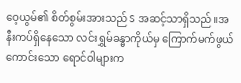ဝေ့ယွမ်၏ စိတ်စွမ်းအားသည် S အဆင့်သာရှိသည်။အနီးကပ်ရှိနေသော လင်းရွှမ်ခန္ဓာကိုယ်မှ ကြောက်မက်ဖွယ်ကောင်းသော ရောင်ဝါများက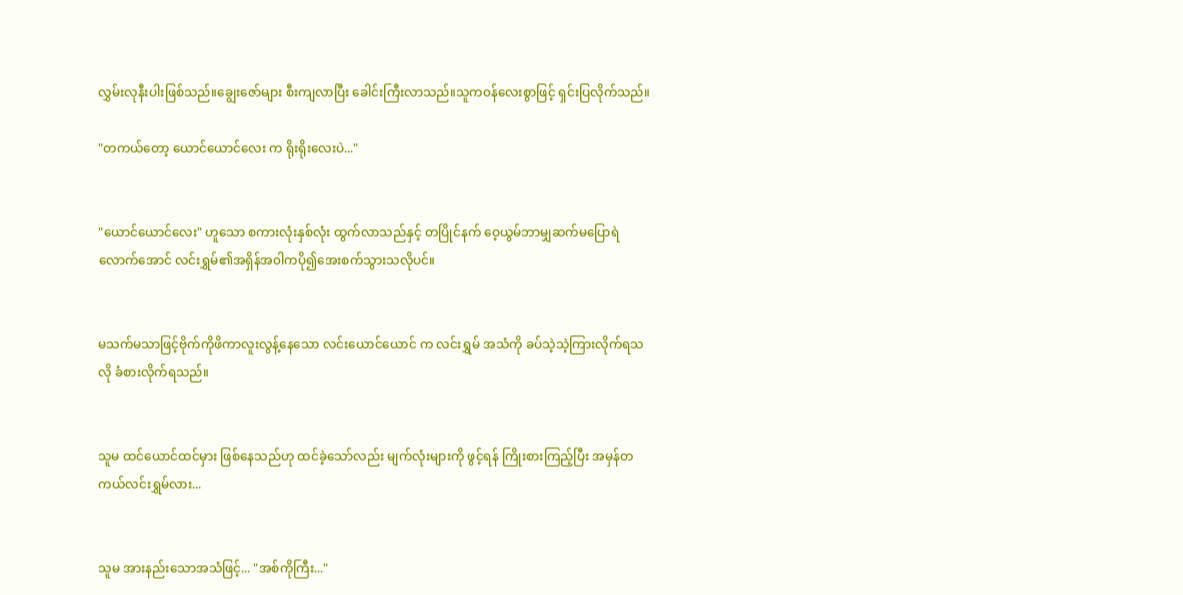လွှမ်းလုနီးပါးဖြစ်သည်။ချွေးဇော်များ စီးကျလာပြီး ခေါင်းကြီးလာသည်။သူက၀န်လေးစွာဖြင့် ရှင်းပြလိုက်သည်။

"တကယ်တော့ ယောင်ယောင်လေး က ရိုးရိုးလေးပဲ..."


"ယောင်ယောင်လေး" ဟူသော စကားလုံးနှစ်လုံး ထွက်လာသည်နှင့် တပြိုင်နက် ဝေ့ယွမ်ဘာမျှဆက်မပြောရဲလောက်အောင် လင်းရွှမ်၏အရှိန်အ၀ါကပို၍အေးစက်သွားသလိုပင်။


မသက်မသာဖြင့်ဗိုက်ကိုဖိကာလူးလွန့်နေသော လင်းယောင်ယောင် က လင်းရွှမ် အသံကို ခပ်သဲ့သဲ့ကြားလိုက်ရသလို ခံစားလိုက်ရသည်။


သူမ ထင်ယောင်ထင်မှား ဖြစ်နေသည်ဟု ထင်ခဲ့သော်လည်း မျက်လုံးများကို ဖွင့်ရန် ကြိုးစားကြည့်ပြီး အမှန်တကယ်လင်းရွှမ်လား...


သူမ အားနည်းသောအသံဖြင့်... "အစ်ကိုကြီး..."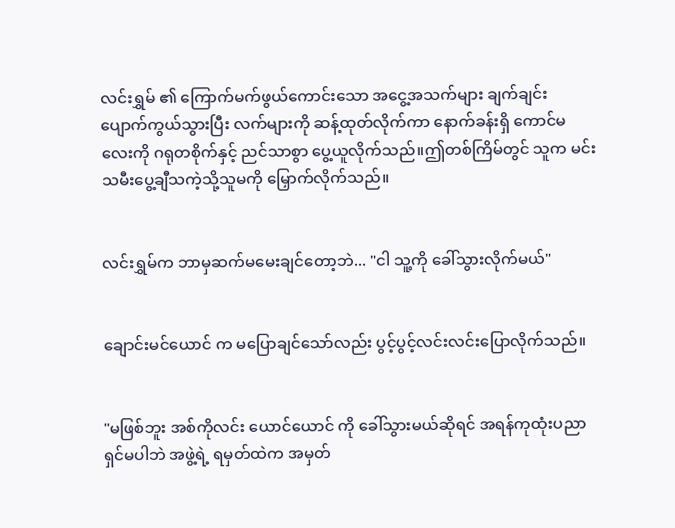လင်းရွှမ် ၏ ကြောက်မက်ဖွယ်ကောင်းသော အငွေ့အသက်များ ချက်ချင်း ပျောက်ကွယ်သွားပြီး လက်များကို ဆန့်ထုတ်လိုက်ကာ နောက်ခန်းရှိ ကောင်မလေးကို ဂရုတစိုက်နှင့် ညင်သာစွာ ပွေ့ယူလိုက်သည်။ဤတစ်ကြိမ်တွင် သူက မင်းသမီးပွေ့ချီသကဲ့သို့သူမကို မြှောက်လိုက်သည်။


လင်းရွှမ်က ဘာမှဆက်မမေးချင်တော့ဘဲ... "ငါ သူ့ကို ခေါ်သွားလိုက်မယ်"


ချောင်းမင်ယောင် က မပြောချင်သော်လည်း ပွင့်ပွင့်လင်းလင်းပြောလိုက်သည်။


"မဖြစ်ဘူး အစ်ကိုလင်း ယောင်ယောင် ကို ခေါ်သွားမယ်ဆိုရင် အရန်ကုထုံးပညာရှင်မပါဘဲ အဖွဲ့ရဲ့ ရမှတ်ထဲက အမှတ်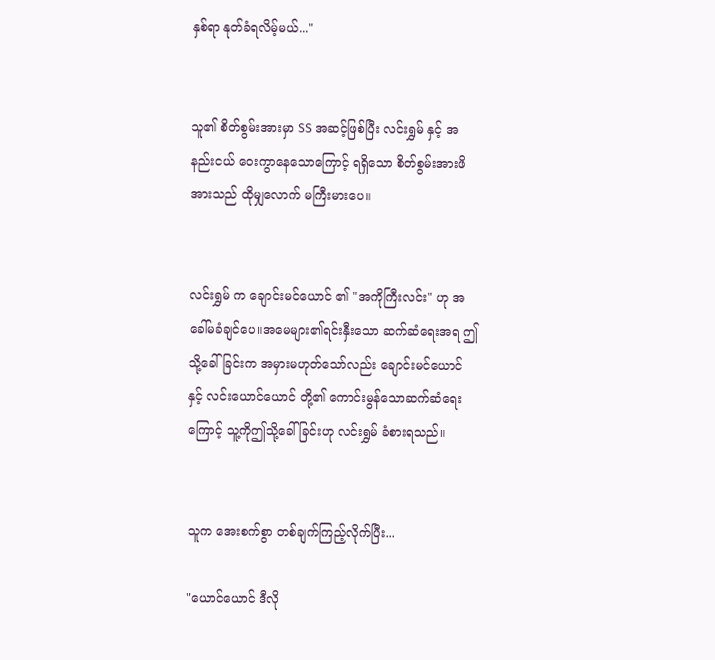နှစ်ရာ နုတ်ခံရလိမ့်မယ်..."


သူ၏ စိတ်စွမ်းအားမှာ SS အဆင့်ဖြစ်ပြီး လင်းရွှမ် နှင့် အနည်းငယ် ဝေးကွာနေသောကြောင့် ရရှိသော စိတ်စွမ်းအားဖိအားသည် ထိုမျှလောက် မကြီးမားပေ။


လင်းရွှမ် က ချောင်းမင်ယောင် ၏ "အကိုကြီးလင်း" ဟု အခေါ်မခံချင်ပေ။အမေများ၏ရင်းနှီးသော ဆက်ဆံရေးအရ ဤသို့ခေါ်ခြင်းက အမှားမဟုတ်သော်လည်း ချောင်းမင်ယောင် နှင့် လင်းယောင်ယောင် တို့၏ ကောင်းမွန်သောဆက်ဆံရေးကြောင့် သူ့ကိုဤသို့ခေါ်ခြင်းဟု လင်းရွှမ် ခံစားရသည်။


သူက အေးစက်စွာ တစ်ချက်ကြည့်လိုက်ပြီး...

"ယောင်ယောင် ဒီလို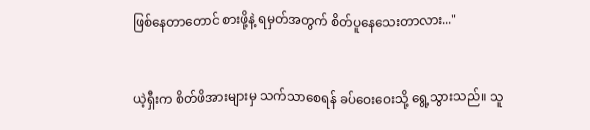ဖြစ်နေတာတောင် စားဖို့နဲ့ ရမှတ်အတွက် စိတ်ပူနေသေးတာလား..."


ယဲ့ရှီးက စိတ်ဖိအားများမှ သက်သာစေရန် ခပ်ဝေးဝေးသို့ ရွေ့သွားသည်။ သူ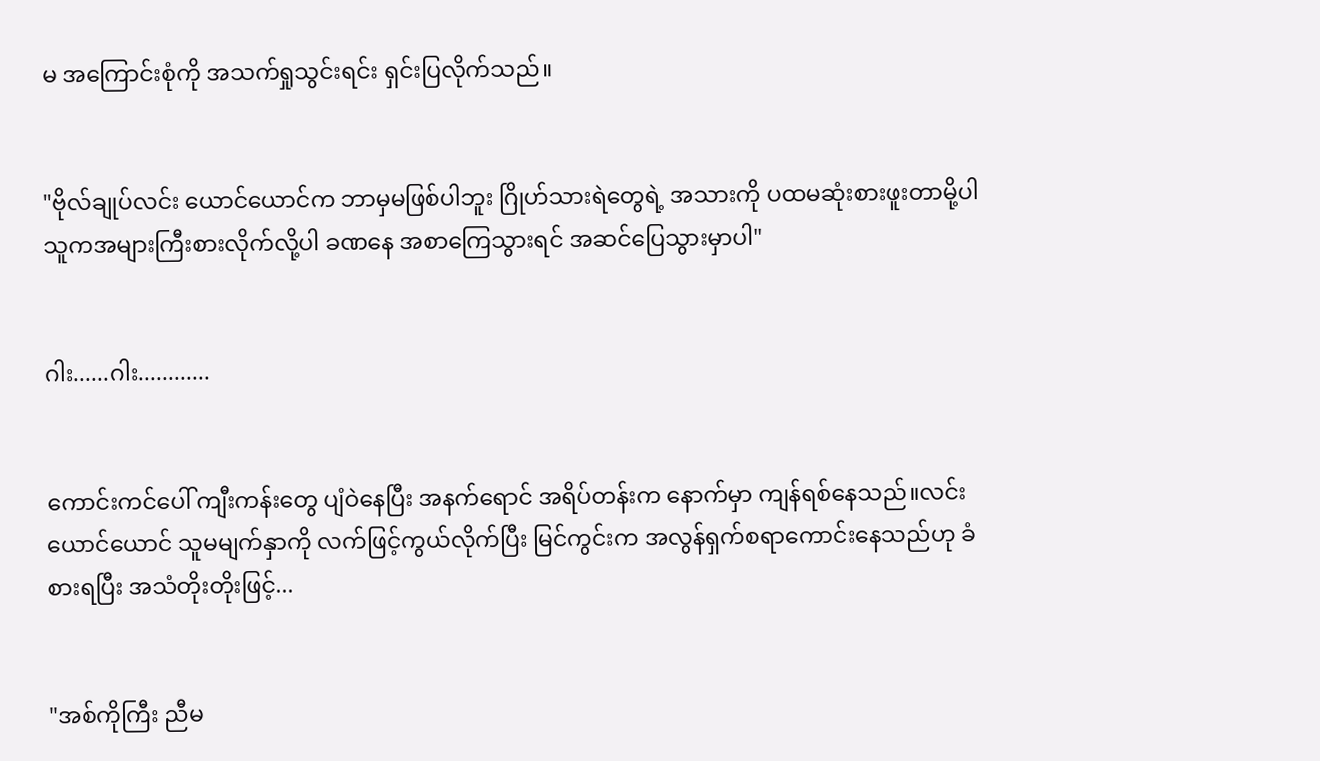မ အကြောင်းစုံကို အသက်ရှုသွင်းရင်း ရှင်းပြလိုက်သည်။


"ဗိုလ်ချုပ်လင်း ယောင်ယောင်က ဘာမှမဖြစ်ပါဘူး ဂြိုဟ်သားရဲတွေရဲ့ အသားကို ပထမဆုံးစားဖူးတာမို့ပါ သူကအများကြီးစားလိုက်လို့ပါ ခဏနေ အစာကြေသွားရင် အဆင်ပြေသွားမှာပါ"


ဂါး......ဂါး............


ကောင်းကင်ပေါ် ကျီးကန်းတွေ ပျံဝဲနေပြီး အနက်ရောင် အရိပ်တန်းက နောက်မှာ ကျန်ရစ်နေသည်။လင်းယောင်ယောင် သူမမျက်နှာကို လက်ဖြင့်ကွယ်လိုက်ပြီး မြင်ကွင်းက အလွန်ရှက်စရာကောင်းနေသည်ဟု ခံစားရပြီး အသံတိုးတိုးဖြင့်...


"အစ်ကိုကြီး ညီမ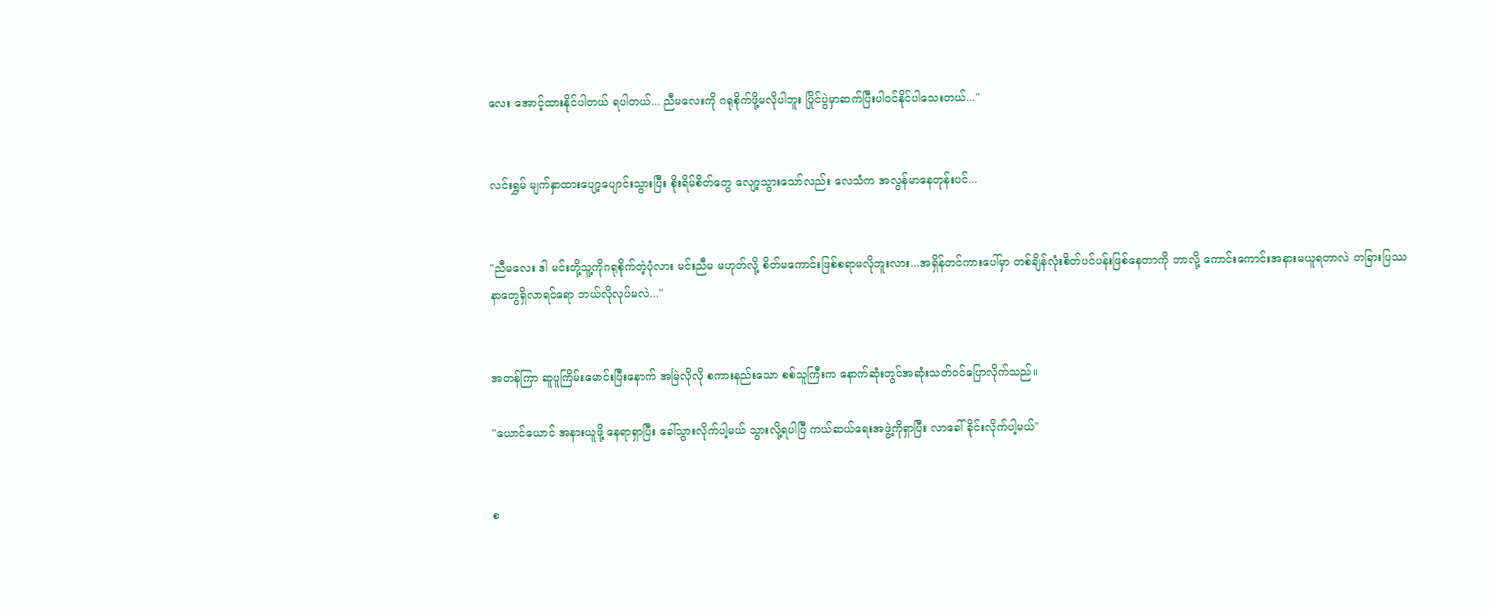လေး အောင့်ထားနိုင်ပါတယ် ရပါတယ်... ညီမလေးကို ဂရုစိုက်ဖို့မလိုပါဘူး ပြိုင်ပွဲမှာဆက်ပြီးပါဝင်နိုင်ပါသေးတယ်..."


လင်းရွှမ် မျက်နှာထားပျော့ပျောင်းသွားပြီး စိုးရိမ်စိတ်တွေ လျော့သွားသော်လည်း လေသံက အလွန်မာနေတုန်းပင်...


"ညီမလေး ဒါ မင်းတို့သူ့ကိုဂရုစိုက်တဲ့ပုံလား မင်းညီမ မဟုတ်လို့ စိတ်မကောင်းဖြစ်စရာမလိုဘူးလား...အရှိန်တင်ကားပေါ်မှာ တစ်ချိန်လုံးစိတ်ပင်ပန်းဖြစ်နေတာကို ဘာလို့ ကောင်းကောင်းအနားမယူရတာလဲ တခြားပြဿနာတွေရှိလာရင်ရော ဘယ်လိုလုပ်မလဲ..."


အတန်ကြာ ဆူပူကြိမ်းမောင်းပြီးနောက် အမြဲလိုလို စကားနည်းသော စစ်သူကြီးက နောက်ဆုံးတွင်အဆုံးသတ်၀င်ပြောလိုက်သည်။

"ယောင်ယောင် အနားယူဖို့ နေရာရှာပြီး ခေါ်သွားလိုက်ပါ့မယ် သွားလို့ရပါပြီ ကယ်ဆယ်ရေးအဖွဲ့ကိုရှာပြီး လာခေါ်ခိုင်းလိုက်ပါ့မယ်"


စ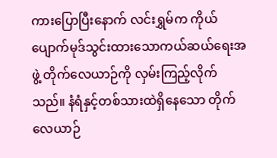ကားပြောပြီးနောက် လင်းရွှမ်က ကိုယ်ပျောက်မုဒ်သွင်းထားသောကယ်ဆယ်ရေးအဖွဲ့ တိုက်လေယာဉ်ကို လှမ်းကြည့်လိုက်သည်။ နံရံနှင့်တစ်သားထဲရှိနေသော တိုက်လေယာဉ်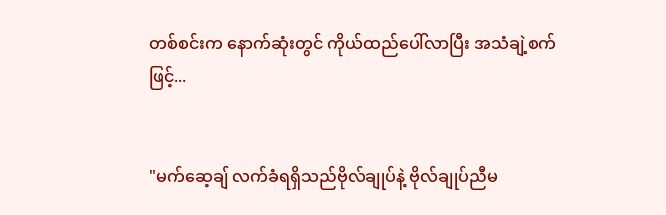တစ်စင်းက နောက်ဆုံးတွင် ကိုယ်ထည်ပေါ်လာပြီး အသံချဲ့စက်ဖြင့်...


"မက်ဆေ့ချ် လက်ခံရရှိသည်ဗိုလ်ချုပ်နဲ့ ဗိုလ်ချုပ်ညီမ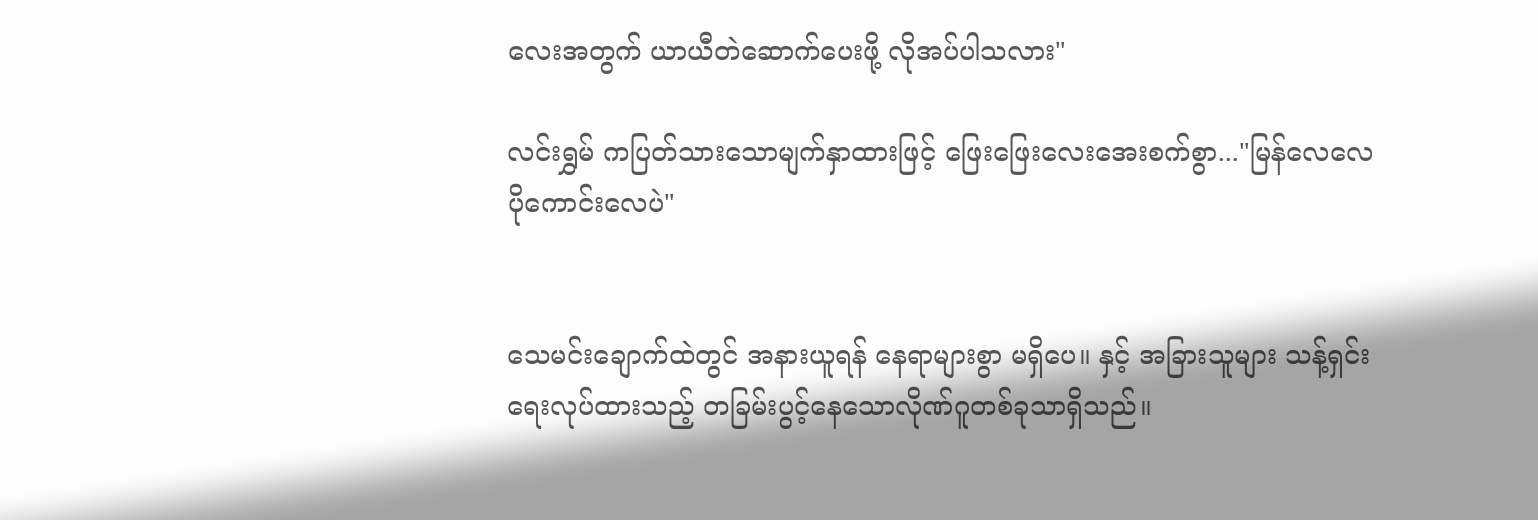လေးအတွက် ယာယီတဲဆောက်ပေးဖို့ လိုအပ်ပါသလား"

လင်းရွှမ် ကပြတ်သားသောမျက်နှာထားဖြင့် ဖြေးဖြေးလေးအေးစက်စွာ..."မြန်လေလေ ပိုကောင်းလေပဲ"


သေမင်းချောက်ထဲတွင် အနားယူရန် နေရာများစွာ မရှိပေ။ နှင့် အခြားသူများ သန့်ရှင်းရေးလုပ်ထားသည့် တခြမ်းပွင့်နေသောလိုဏ်ဂူတစ်ခုသာရှိသည်။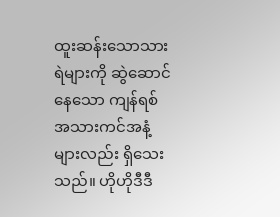ထူးဆန်းသောသားရဲများကို ဆွဲဆောင်နေသော ကျန်ရစ် အသားကင်အနံ့များလည်း ရှိသေးသည်။ ဟိုဟိုဒီဒီ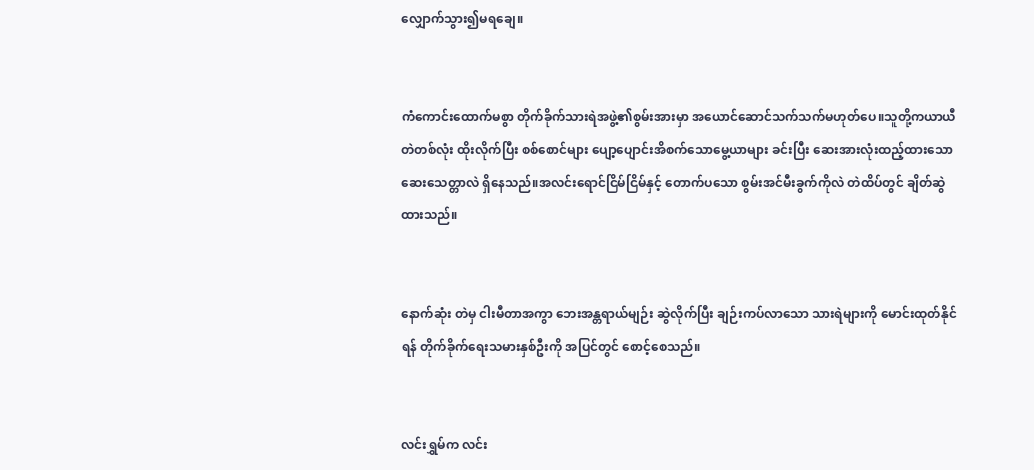လျှောက်သွား၍မရချေ။


ကံကောင်းထောက်မစွာ တိုက်ခိုက်သားရဲအဖွဲ့၏စွမ်းအားမှာ အယောင်ဆောင်သက်သက်မဟုတ်ပေ။သူတို့ကယာယီတဲတစ်လုံး ထိုးလိုက်ပြီး စစ်စောင်များ ပျော့ပျောင်းအိစက်သောမွေ့ယာများ ခင်းပြီး ဆေးအားလုံးထည့်ထားသော ဆေးသေတ္တာလဲ ရှိနေသည်။အလင်းရောင်ငြိမ်ငြိမ်နှင့် တောက်ပသော စွမ်းအင်မီးခွက်ကိုလဲ တဲထိပ်တွင် ချိတ်ဆွဲထားသည်။


နောက်ဆုံး တဲမှ ငါးမီတာအကွာ ဘေးအန္တရာယ်မျဉ်း ဆွဲလိုက်ပြီး ချဉ်းကပ်လာသော သားရဲများကို မောင်းထုတ်နိုင်ရန် တိုက်ခိုက်ရေးသမားနှစ်ဦးကို အပြင်တွင် စောင့်စေသည်။


လင်းရွှမ်က လင်း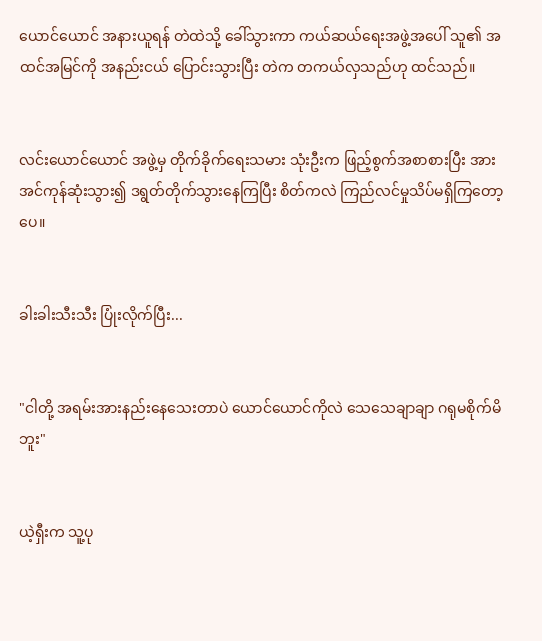ယောင်ယောင် အနားယူရန် တဲထဲသို့ ခေါ်သွားကာ ကယ်ဆယ်ရေးအဖွဲ့အပေါ် သူ၏ အထင်အမြင်ကို အနည်းငယ် ပြောင်းသွားပြီး တဲက တကယ်လှသည်ဟု ထင်သည်။


လင်းယောင်ယောင် အဖွဲ့မှ တိုက်ခိုက်ရေးသမား သုံးဦးက ဖြည့်စွက်အစာစားပြီး အားအင်ကုန်ဆုံးသွား၍ ဒရွတ်တိုက်သွားနေကြပြီး စိတ်ကလဲ ကြည်လင်မှုသိပ်မရှိကြတော့ပေ။


ခါးခါးသီးသီး ပြုံးလိုက်ပြီး...


"ငါတို့ အရမ်းအားနည်းနေသေးတာပဲ ယောင်ယောင်ကိုလဲ သေသေချာချာ ဂရုမစိုက်မိဘူး"


ယဲ့ရှီးက သူ့ပု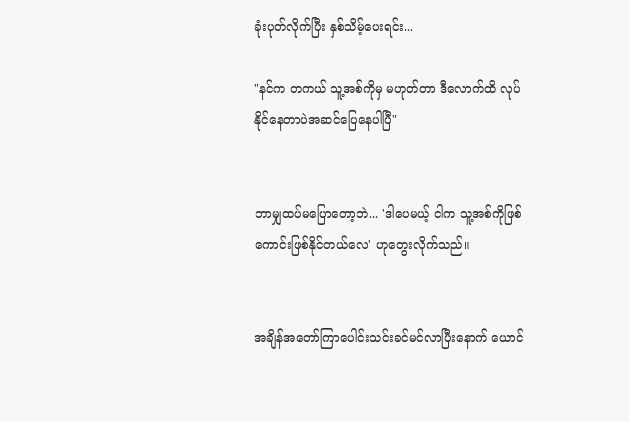ခုံးပုတ်လိုက်ပြီး နှစ်သိမ့်ပေးရင်း...

"နင်က တကယ် သူ့အစ်ကိုမှ မဟုတ်တာ ဒီလောက်ထိ လုပ်နိုင်နေတာပဲအဆင်ပြေနေပါပြီ"


ဘာမျှထပ်မပြောတော့ဘဲ... 'ဒါပေမယ့် ငါက သူ့အစ်ကိုဖြစ်ကောင်းဖြစ်နိုင်တယ်လေ' ဟုတွေးလိုက်သည်။


အချိန်အတော်ကြာပေါင်းသင်းခင်မင်လာပြီးနောက် ယောင်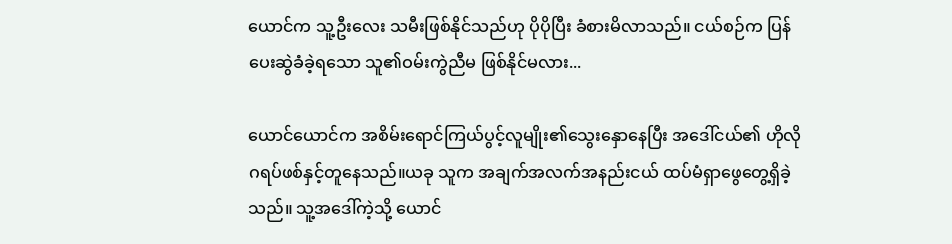ယောင်က သူ့ဦးလေး သမီးဖြစ်နိုင်သည်ဟု ပိုပိုပြီး ခံစားမိလာသည်။ ငယ်စဉ်က ပြန်ပေးဆွဲခံခဲ့ရသော သူ၏ဝမ်းကွဲညီမ ဖြစ်နိုင်မလား...

ယောင်ယောင်က အစိမ်းရောင်ကြယ်ပွင့်လူမျိုး၏သွေးနှောနေပြီး အဒေါ်ငယ်၏ ဟိုလိုဂရပ်ဖစ်နှင့်တူနေသည်။ယခု သူက အချက်အလက်အနည်းငယ် ထပ်မံရှာဖွေတွေ့ရှိခဲ့သည်။ သူ့အဒေါ်ကဲ့သို့ ယောင်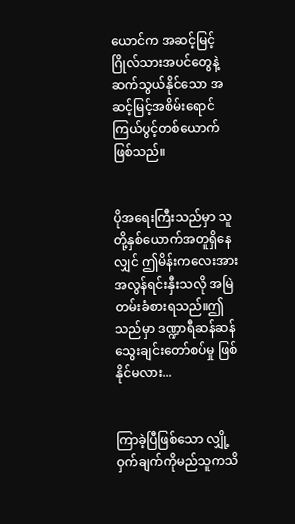ယောင်က အဆင့်မြင့်ဂြိုလ်သားအပင်တွေနဲ့ ဆက်သွယ်နိုင်သော အဆင့်မြင့်အစိမ်းရောင်ကြယ်ပွင့်တစ်ယောက်ဖြစ်သည်။


ပိုအရေးကြီးသည်မှာ သူတို့နှစ်ယောက်အတူရှိနေလျှင် ဤမိန်းကလေးအား အလွန်ရင်းနှီးသလို အမြဲတမ်းခံစားရသည်။ဤသည်မှာ ဒဏ္ဍာရီဆန်ဆန် သွေးချင်းတော်စပ်မှု ဖြစ်နိုင်မလား...


ကြာခဲ့ပြီဖြစ်သော လျှို့ဝှက်ချက်ကိုမည်သူကသိ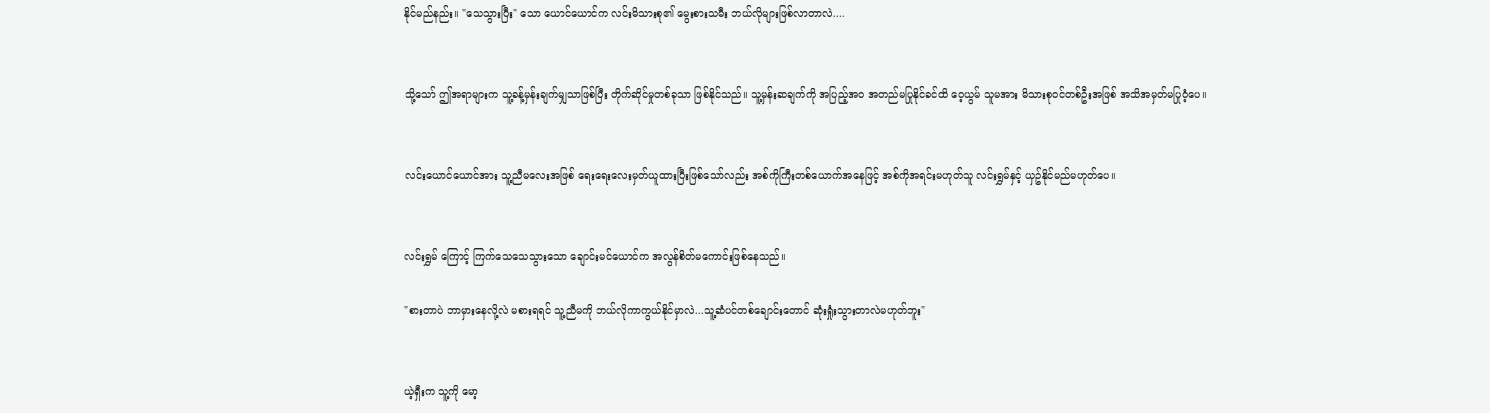နိုင်မည်နည်း။ "သေသွားပြီး" သော ယောင်ယောင်က လင်းမိသားစု၏ မွေးစားသမီး ဘယ်လိုများဖြစ်လာတာလဲ....


သို့သော် ဤအရာများက သူ့ခန့်မှန်းချက်မျှသာဖြစ်ပြီး တိုက်ဆိုင်မှုတစ်ခုသာ ဖြစ်နိုင်သည်။ သူ့မှန်းဆချက်ကို အပြည့်အဝ အတည်မပြုနိုင်ခင်ထိ ဝေ့ယွမ် သူမအား မိသားစုဝင်တစ်ဦးအဖြစ် အသိအမှတ်မပြုဝံ့ပေ။


လင်းယောင်ယောင်အား သူ့ညီမလေးအဖြစ် ရေးရေးလေးမှတ်ယူထားပြီးဖြစ်သော်လည်း အစ်ကိုကြီးတစ်ယောက်အနေဖြင့် အစ်ကိုအရင်းမဟုတ်သူ လင်းရွှမ်နှင့် ယှဥ်နိုင်မည်မဟုတ်ပေ။


လင်းရွှမ် ကြောင့် ကြက်သေသေသွားသော ချောင်းမင်ယောင်က အလွန်စိတ်မကောင်းဖြစ်နေသည်။

"စားတာပဲ ဘာမှားနေလို့လဲ မစားရရင် သူ့ညီမကို ဘယ်လိုကာကွယ်နိုင်မှာလဲ...သူ့ဆံပင်တစ်ချောင်းတောင် ဆုံးရှုံးသွားတာလဲမဟုတ်ဘူး"


ယဲ့ရှီးက သူ့ကို မော့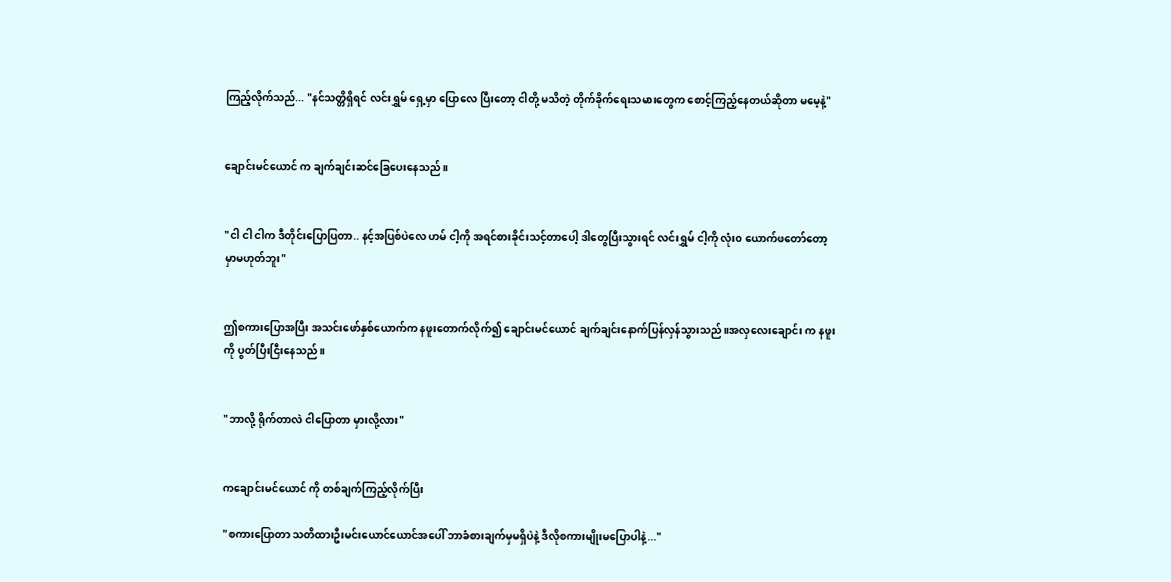ကြည့်လိုက်သည်... "နင်သတ္တိရှိရင် လင်းရွှမ် ရှေ့မှာ ပြောလေ ပြီးတော့ ငါတို့ မသိတဲ့ တိုက်ခိုက်ရေးသမားတွေက စောင့်ကြည့်နေတယ်ဆိုတာ မမေ့နဲ့"


ချောင်းမင်ယောင် က ချက်ချင်းဆင်ခြေပေးနေသည်။


"ငါ ငါ ငါက ဒီတိုင်းပြောပြတာ.. နင့်အပြစ်ပဲလေ ဟမ် ငါ့ကို အရင်စားခိုင်းသင့်တာပေါ့ ဒါတွေပြီးသွားရင် လင်းရွှမ် ငါ့ကို လုံး၀ ယောက်ဖတော်တော့မှာမဟုတ်ဘူး"


ဤစကားပြောအပြီး အသင်းဖော်နှစ်ယောက်က နဖူးတောက်လိုက်၍ ချောင်းမင်ယောင် ချက်ချင်းနောက်ပြန်လှန်သွားသည်။အလှလေးချောင်း က နဖူးကို ပွတ်ပြီးငြီးနေသည်။


"ဘာလို့ ရိုက်တာလဲ ငါပြောတာ မှားလို့လား"


ကချောင်းမင်ယောင် ကို တစ်ချက်ကြည့်လိုက်ပြီး

"စကားပြောတာ သတိထားဦးမင်းယောင်ယောင်အပေါ် ဘာခံစားချက်မှမရှိပဲနဲ့ ဒီလိုစကားမျိုးမပြောပါနဲ့..."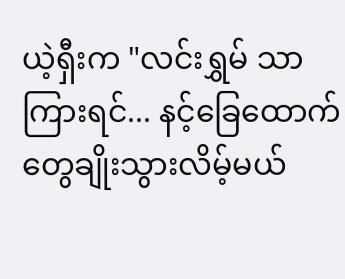ယဲ့ရှီးက "လင်းရွှမ် သာကြားရင်... နင့်ခြေထောက်တွေချိုးသွားလိမ့်မယ်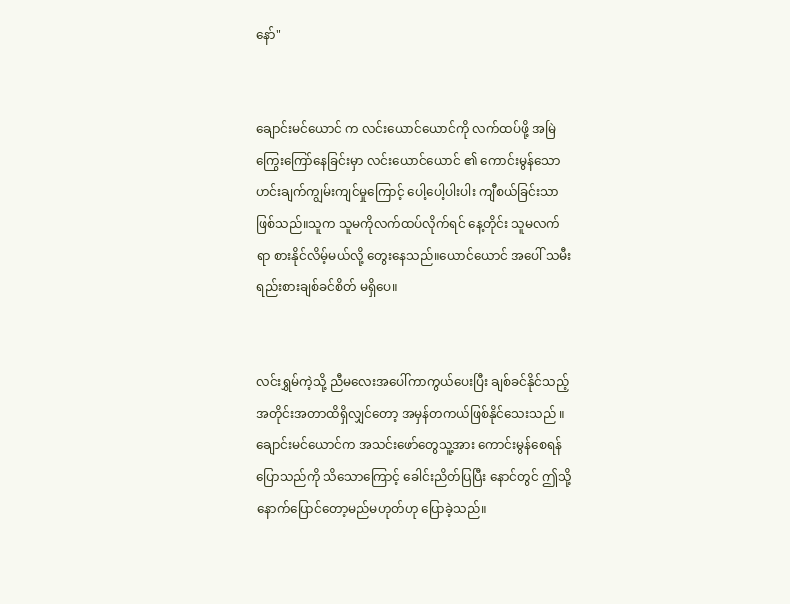နော်"


ချောင်းမင်ယောင် က လင်းယောင်ယောင်ကို လက်ထပ်ဖို့ အမြဲကြွေးကြော်နေခြင်းမှာ လင်းယောင်ယောင် ၏ ကောင်းမွန်သော ဟင်းချက်ကျွမ်းကျင်မှုကြောင့် ပေါ့ပေါ့ပါးပါး ကျီစယ်ခြင်းသာဖြစ်သည်။သူက သူမကိုလက်ထပ်လိုက်ရင် နေ့တိုင်း သူမလက်ရာ စားနိုင်လိမ့်မယ်လို့ တွေးနေသည်။ယောင်ယောင် အပေါ် သမီးရည်းစားချစ်ခင်စိတ် မရှိပေ။


လင်းရွှမ်ကဲ့သို့ ညီမလေးအပေါ်ကာကွယ်ပေးပြီး ချစ်ခင်နိုင်သည့် အတိုင်းအတာထိရှိလျှင်တော့ အမှန်တကယ်ဖြစ်နိုင်သေးသည် ။ချောင်းမင်ယောင်က အသင်းဖော်တွေသူ့အား ကောင်းမွန်စေရန်ပြောသည်ကို သိသောကြောင့် ခေါင်းညိတ်ပြပြီး နောင်တွင် ဤသို့ နောက်ပြောင်တော့မည်မဟုတ်ဟု ပြောခဲ့သည်။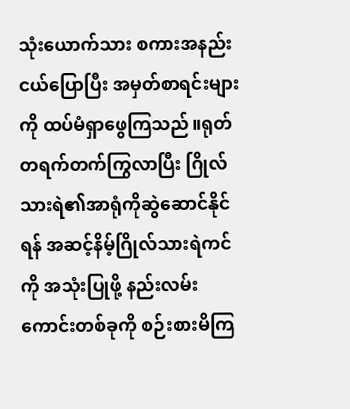သုံးယောက်သား စကားအနည်းငယ်ပြောပြီး အမှတ်စာရင်းများကို ထပ်မံရှာဖွေကြသည်။ရုတ်တရက်တက်ကြွလာပြီး ဂြိုလ်သားရဲ၏အာရုံကိုဆွဲဆောင်နိုင်ရန် အဆင့်နိမ့်ဂြိုလ်သားရဲကင်ကို အသုံးပြုဖို့ နည်းလမ်းကောင်းတစ်ခုကို စဉ်းစားမိကြ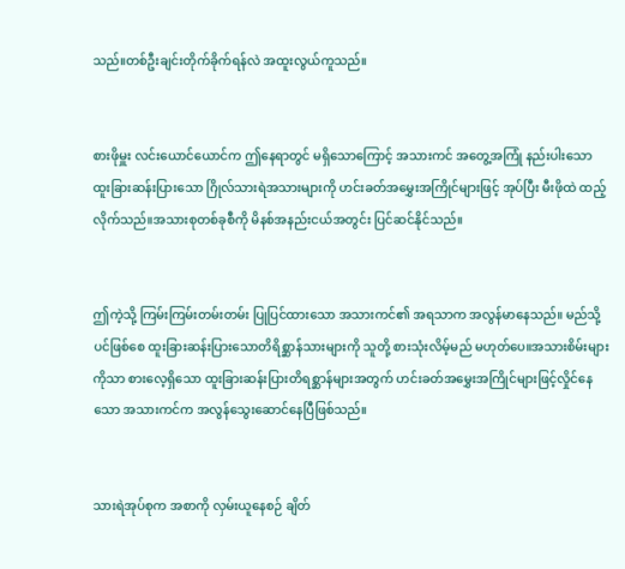သည်။တစ်ဦးချင်းတိုက်ခိုက်ရန်လဲ အထူးလွယ်ကူသည်။


စားဖိုမှူး လင်းယောင်ယောင်က ဤနေရာတွင် မရှိသောကြောင့် အသားကင် အတွေ့အကြုံ နည်းပါးသော ထူးခြားဆန်းပြားသော ဂြိုလ်သားရဲအသားများကို ဟင်းခတ်အမွှေးအကြိုင်များဖြင့် အုပ်ပြီး မီးဖိုထဲ ထည့်လိုက်သည်။အသားစုတစ်ခုစီကို မိနစ်အနည်းငယ်အတွင်း ပြင်ဆင်နိုင်သည်။


ဤကဲ့သို့ ကြမ်းကြမ်းတမ်းတမ်း ပြုပြင်ထားသော အသားကင်၏ အရသာက အလွန်မာနေသည်။ မည်သို့ပင်ဖြစ်စေ ထူးခြားဆန်းပြားသောတိရိစ္ဆာန်သားများကို သူတို့ စားသုံးလိမ့်မည် မဟုတ်ပေ။အသားစိမ်းများကိုသာ စားလေ့ရှိသော ထူးခြားဆန်းပြားတိရစ္ဆာန်များအတွက် ဟင်းခတ်အမွှေးအကြိုင်များဖြင့်လှိုင်နေသော အသားကင်က အလွန်သွေးဆောင်နေပြီဖြစ်သည်။


သားရဲအုပ်စုက အစာကို လှမ်းယူနေစဉ် ချိတ်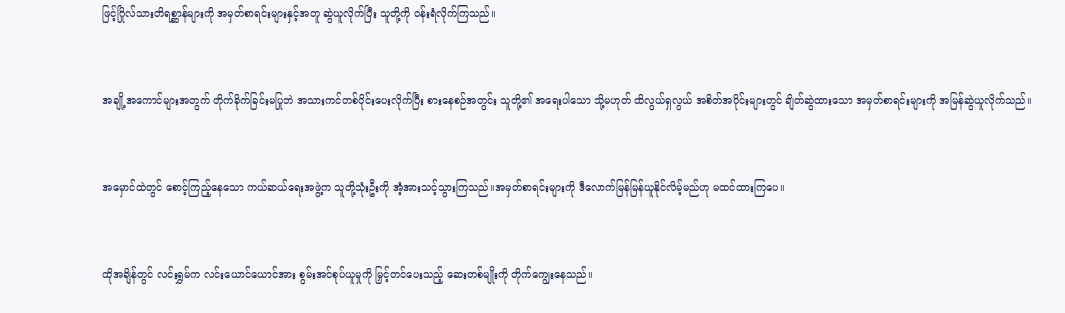ဖြင့်ဂြိုလ်သားတိရစ္ဆာန်များကို အမှတ်စာရင်းများနှင့်အတူ ဆွဲယူလိုက်ပြီး သူတို့ကို ၀န်းရံလိုက်ကြသည်။


အချို့အကောင်များအတွက် တိုက်ခိုက်ခြင်းမပြုဘဲ အသားကင်တစ်ပိုင်းပေးလိုက်ပြီး စားနေစဉ်အတွင်း သူတို့၏ အရေးပါသော သို့မဟုတ် ထိလွယ်ရှလွယ် အစိတ်အပိုင်းများတွင် ချိတ်ဆွဲထားသော အမှတ်စာရင်းများကို အမြန်ဆွဲယူလိုက်သည်။


အမှောင်ထဲတွင် စောင့်ကြည့်နေသော ကယ်ဆယ်ရေးအဖွဲ့က သူတို့သုံးဦးကို အံ့အားသင့်သွားကြသည်။အမှတ်စာရင်းများကို ဒီလောက်မြန်မြန်ယူနိုင်လိမ့်မည်ဟု မထင်ထားကြပေ။


ထိုအချိန်တွင် လင်းရွှမ်က လင်းယောင်ယောင်အား စွမ်းအင်စုပ်ယူမှုကို မြှင့်တင်ပေးသည့် ဆေးတစ်မျိုးကို တိုက်ကျွေးနေသည်။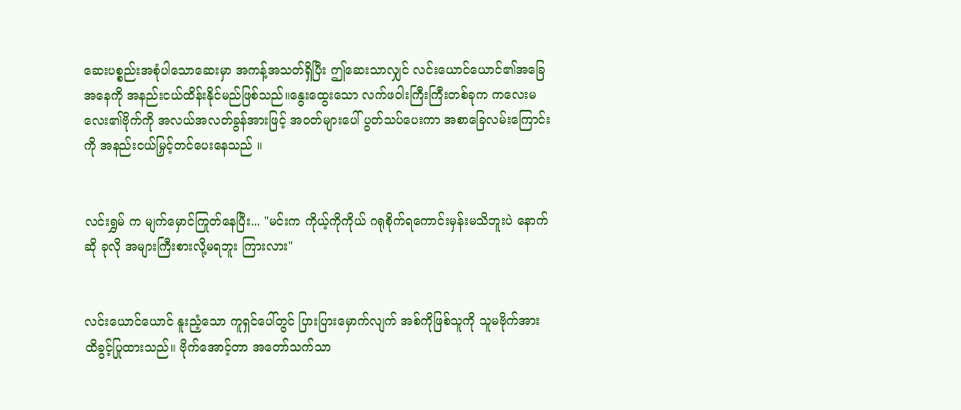ဆေးပစ္စည်းအစုံပါသောဆေးမှာ အကန့်အသတ်ရှိပြီး ဤဆေးသာလျှင် လင်းယောင်ယောင်၏အခြေအနေကို အနည်းငယ်ထိန်းနိုင်မည်ဖြစ်သည်။နွေးထွေးသော လက်ဖဝါးကြီးကြီးတစ်ခုက ကလေးမလေး၏ဗိုက်ကို အလယ်အလတ်ခွန်အားဖြင့် အဝတ်များပေါ် ပွတ်သပ်ပေးကာ အစာခြေလမ်းကြောင်းကို အနည်းငယ်မြှင့်တင်ပေးနေသည် ။


လင်းရွှမ် က မျက်မှောင်ကြုတ်နေပြီး... "မင်းက ကိုယ့်ကိုကိုယ် ဂရုစိုက်ရကောင်းမှန်းမသိဘူးပဲ နောက်ဆို ခုလို အများကြီးစားလို့မရဘူး ကြားလား"


လင်းယောင်ယောင် နူးညံ့သော ကူရှင်ပေါ်တွင် ပြားပြားမှောက်လျက် အစ်ကိုဖြစ်သူကို သူမဗိုက်အား ထိခွင့်ပြုထားသည်။ ဗိုက်အောင့်တာ အတော်သက်သာ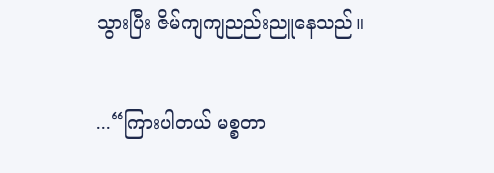သွားပြီး ဇိမ်ကျကျညည်းညူနေသည်။

...“ကြားပါတယ် မစ္စတာ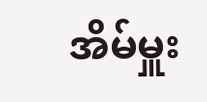အိမ်မှူး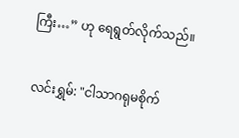ကြီး…” ဟု ရေရွတ်လိုက်သည်။


လင်းရွှမ်: "ငါသာဂရုမစိုက်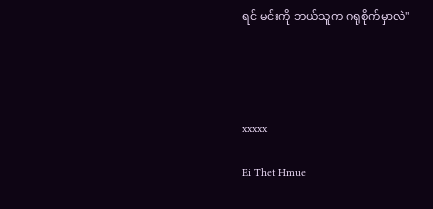ရင် မင်းကို ဘယ်သူက ဂရုစိုက်မှာလဲ"




xxxxx

Ei Thet Hmue